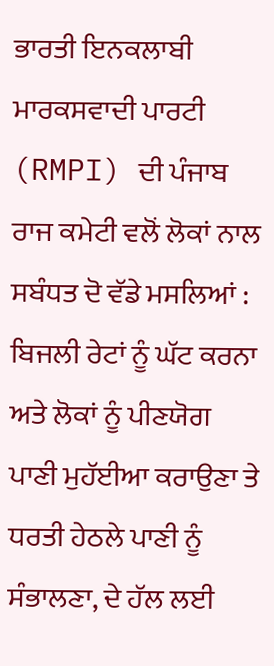ਭਾਰਤੀ ਇਨਕਲਾਬੀ ਮਾਰਕਸਵਾਦੀ ਪਾਰਟੀ (RMPI) ਦੀ ਪੰਜਾਬ ਰਾਜ ਕਮੇਟੀ ਵਲੋਂ ਲੋਕਾਂ ਨਾਲ ਸਬੰਧਤ ਦੋ ਵੱਡੇ ਮਸਲਿਆਂ : ਬਿਜਲੀ ਰੇਟਾਂ ਨੂੰ ਘੱਟ ਕਰਨਾ ਅਤੇ ਲੋਕਾਂ ਨੂੰ ਪੀਣਯੋਗ ਪਾਣੀ ਮੁਹੱਈਆ ਕਰਾਉਣਾ ਤੇ ਧਰਤੀ ਹੇਠਲੇ ਪਾਣੀ ਨੂੰ ਸੰਭਾਲਣਾ, ਦੇ ਹੱਲ ਲਈ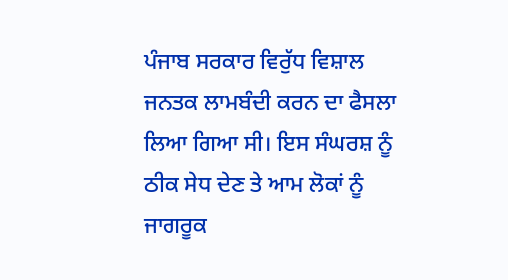ਪੰਜਾਬ ਸਰਕਾਰ ਵਿਰੁੱਧ ਵਿਸ਼ਾਲ ਜਨਤਕ ਲਾਮਬੰਦੀ ਕਰਨ ਦਾ ਫੈਸਲਾ ਲਿਆ ਗਿਆ ਸੀ। ਇਸ ਸੰਘਰਸ਼ ਨੂੰ ਠੀਕ ਸੇਧ ਦੇਣ ਤੇ ਆਮ ਲੋਕਾਂ ਨੂੰ ਜਾਗਰੂਕ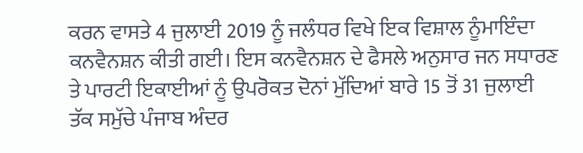ਕਰਨ ਵਾਸਤੇ 4 ਜੁਲਾਈ 2019 ਨੂੰ ਜਲੰਧਰ ਵਿਖੇ ਇਕ ਵਿਸ਼ਾਲ ਨੂੰਮਾਇੰਦਾ ਕਨਵੈਨਸ਼ਨ ਕੀਤੀ ਗਈ। ਇਸ ਕਨਵੈਨਸ਼ਨ ਦੇ ਫੈਸਲੇ ਅਨੁਸਾਰ ਜਨ ਸਧਾਰਣ ਤੇ ਪਾਰਟੀ ਇਕਾਈਆਂ ਨੂੰ ਉਪਰੋਕਤ ਦੋਨਾਂ ਮੁੱਦਿਆਂ ਬਾਰੇ 15 ਤੋਂ 31 ਜੁਲਾਈ ਤੱਕ ਸਮੁੱਚੇ ਪੰਜਾਬ ਅੰਦਰ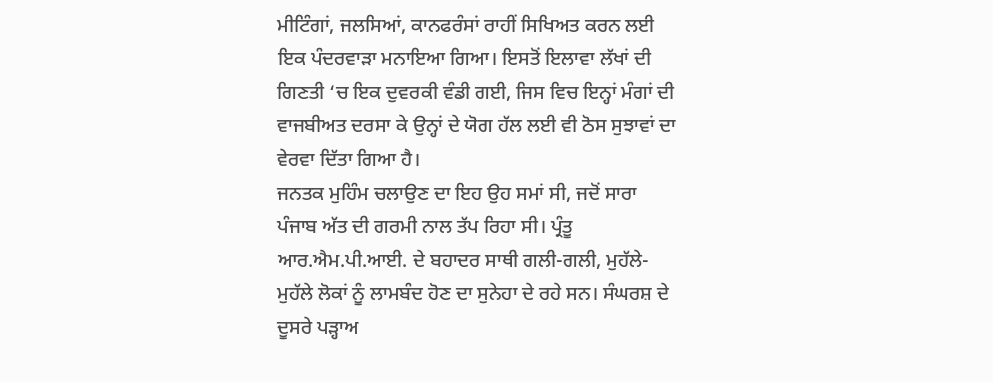ਮੀਟਿੰਗਾਂ, ਜਲਸਿਆਂ, ਕਾਨਫਰੰਸਾਂ ਰਾਹੀਂ ਸਿਖਿਅਤ ਕਰਨ ਲਈ ਇਕ ਪੰਦਰਵਾੜਾ ਮਨਾਇਆ ਗਿਆ। ਇਸਤੋਂ ਇਲਾਵਾ ਲੱਖਾਂ ਦੀ ਗਿਣਤੀ ‘ਚ ਇਕ ਦੁਵਰਕੀ ਵੰਡੀ ਗਈ, ਜਿਸ ਵਿਚ ਇਨ੍ਹਾਂ ਮੰਗਾਂ ਦੀ ਵਾਜਬੀਅਤ ਦਰਸਾ ਕੇ ਉਨ੍ਹਾਂ ਦੇ ਯੋਗ ਹੱਲ ਲਈ ਵੀ ਠੋਸ ਸੁਝਾਵਾਂ ਦਾ ਵੇਰਵਾ ਦਿੱਤਾ ਗਿਆ ਹੈ।
ਜਨਤਕ ਮੁਹਿੰਮ ਚਲਾਉਣ ਦਾ ਇਹ ਉਹ ਸਮਾਂ ਸੀ, ਜਦੋਂ ਸਾਰਾ ਪੰਜਾਬ ਅੱਤ ਦੀ ਗਰਮੀ ਨਾਲ ਤੱਪ ਰਿਹਾ ਸੀ। ਪ੍ਰੰਤੂ ਆਰ.ਐਮ.ਪੀ.ਆਈ. ਦੇ ਬਹਾਦਰ ਸਾਥੀ ਗਲੀ-ਗਲੀ, ਮੁਹੱਲੇ-ਮੁਹੱਲੇ ਲੋਕਾਂ ਨੂੰ ਲਾਮਬੰਦ ਹੋਣ ਦਾ ਸੁਨੇਹਾ ਦੇ ਰਹੇ ਸਨ। ਸੰਘਰਸ਼ ਦੇ ਦੂਸਰੇ ਪੜ੍ਹਾਅ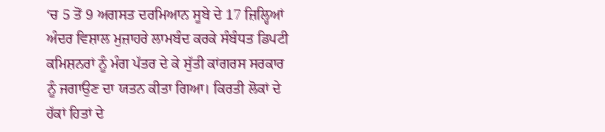‘ਚ 5 ਤੋਂ 9 ਅਗਸਤ ਦਰਮਿਆਨ ਸੂਬੇ ਦੇ 17 ਜ਼ਿਲ੍ਹਿਆਂ ਅੰਦਰ ਵਿਸ਼ਾਲ ਮੁਜ਼ਾਹਰੇ ਲਾਮਬੰਦ ਕਰਕੇ ਸੰਬੰਧਤ ਡਿਪਟੀ ਕਮਿਸ਼ਨਰਾਂ ਨੂੰ ਮੰਗ ਪੱਤਰ ਦੇ ਕੇ ਸੁੱਤੀ ਕਾਂਗਰਸ ਸਰਕਾਰ ਨੂੰ ਜਗਾਉਣ ਦਾ ਯਤਨ ਕੀਤਾ ਗਿਆ। ਕਿਰਤੀ ਲੋਕਾਂ ਦੇ ਹੱਕਾਂ ਹਿਤਾਂ ਦੇ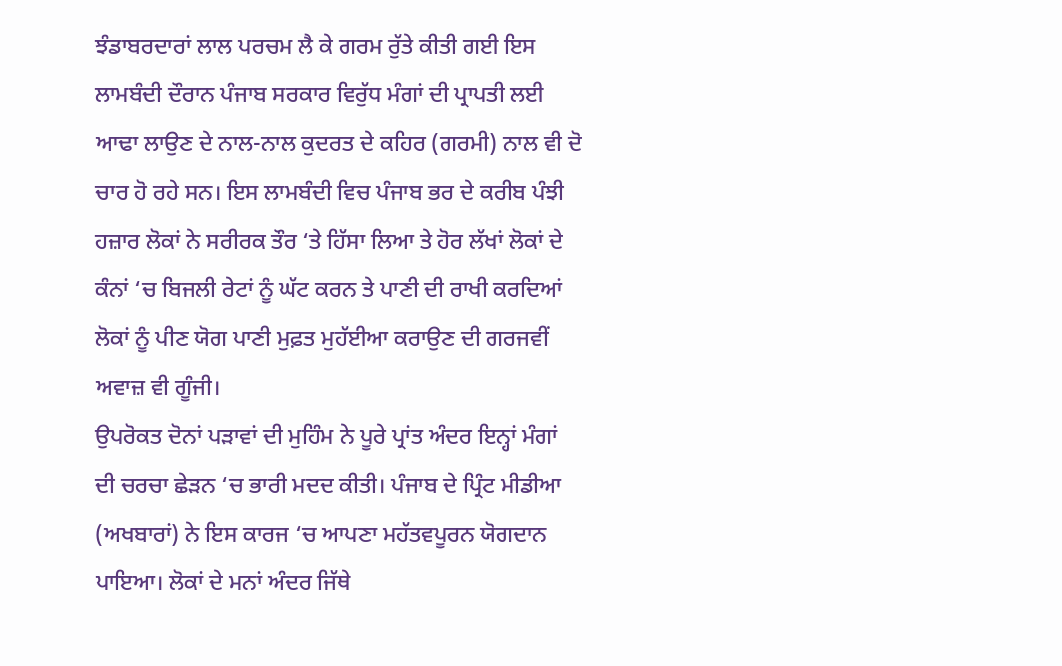ਝੰਡਾਬਰਦਾਰਾਂ ਲਾਲ ਪਰਚਮ ਲੈ ਕੇ ਗਰਮ ਰੁੱਤੇ ਕੀਤੀ ਗਈ ਇਸ ਲਾਮਬੰਦੀ ਦੌਰਾਨ ਪੰਜਾਬ ਸਰਕਾਰ ਵਿਰੁੱਧ ਮੰਗਾਂ ਦੀ ਪ੍ਰਾਪਤੀ ਲਈ ਆਢਾ ਲਾਉਣ ਦੇ ਨਾਲ-ਨਾਲ ਕੁਦਰਤ ਦੇ ਕਹਿਰ (ਗਰਮੀ) ਨਾਲ ਵੀ ਦੋ ਚਾਰ ਹੋ ਰਹੇ ਸਨ। ਇਸ ਲਾਮਬੰਦੀ ਵਿਚ ਪੰਜਾਬ ਭਰ ਦੇ ਕਰੀਬ ਪੰਝੀ ਹਜ਼ਾਰ ਲੋਕਾਂ ਨੇ ਸਰੀਰਕ ਤੌਰ ‘ਤੇ ਹਿੱਸਾ ਲਿਆ ਤੇ ਹੋਰ ਲੱਖਾਂ ਲੋਕਾਂ ਦੇ ਕੰਨਾਂ ‘ਚ ਬਿਜਲੀ ਰੇਟਾਂ ਨੂੰ ਘੱਟ ਕਰਨ ਤੇ ਪਾਣੀ ਦੀ ਰਾਖੀ ਕਰਦਿਆਂ ਲੋਕਾਂ ਨੂੰ ਪੀਣ ਯੋਗ ਪਾਣੀ ਮੁਫ਼ਤ ਮੁਹੱਈਆ ਕਰਾਉਣ ਦੀ ਗਰਜਵੀਂ ਅਵਾਜ਼ ਵੀ ਗੂੰਜੀ।
ਉਪਰੋਕਤ ਦੋਨਾਂ ਪੜਾਵਾਂ ਦੀ ਮੁਹਿੰਮ ਨੇ ਪੂਰੇ ਪ੍ਰਾਂਤ ਅੰਦਰ ਇਨ੍ਹਾਂ ਮੰਗਾਂ ਦੀ ਚਰਚਾ ਛੇੜਨ ‘ਚ ਭਾਰੀ ਮਦਦ ਕੀਤੀ। ਪੰਜਾਬ ਦੇ ਪ੍ਰਿੰਟ ਮੀਡੀਆ (ਅਖਬਾਰਾਂ) ਨੇ ਇਸ ਕਾਰਜ ‘ਚ ਆਪਣਾ ਮਹੱਤਵਪੂਰਨ ਯੋਗਦਾਨ ਪਾਇਆ। ਲੋਕਾਂ ਦੇ ਮਨਾਂ ਅੰਦਰ ਜਿੱਥੇ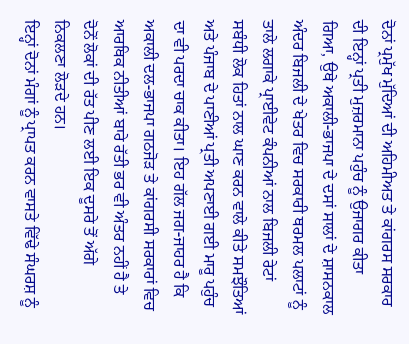ਦੋਨਾਂ ਪ੍ਰਮੁੱਖ ਮੁੱਦਿਆਂ ਦੀ ਅਹਿਮੀਅਤ ਤੇ ਕਾਂਗਰਸ ਸਰਕਾਰ ਦੀ ਇਨ੍ਹਾਂ ਪ੍ਰਤੀ ਮੁਜ਼ਰਮਾਨਾ ਪਹੁੰਚ ਨੂੰ ਉਜਾਗਰ ਕੀਤਾ ਗਿਆ, ਉਥੇ ਅਕਾਲੀ-ਭਾਜਪਾ ਦੇ ਦਸਾਂ ਸਾਲਾਂ ਦੇ ਸ਼ਾਸਨਕਾਲ ਅੰਦਰ ਬਿਜਲੀ ਦੇ ਖੇਤਰ ਵਿਚ ਸਰਕਾਰੀ ਥਰਮਲ ਪਲਾਟਾਂ ਨੂੰ ਤਾਲੇ ਲਗਾਕੇ ਪ੍ਰਾਈਵੇਟ ਕੰਪਨੀਆਂ ਨਾਲ ਬਿਜਲੀ ਰੇਟਾਂ ਸਬੰਧੀ ਲੋਕ ਹਿਤਾਂ ਨਾਲ ਘਾਣ ਕਰਨ ਵਾਲੇ ਕੀਤੇ ਸਮਝੌਤਿਆਂ ਅਤੇ ਪੰਜਾਬ ਦੇ ਪਾਣੀਆਂ ਪ੍ਰਤੀ ਅਪਣਾਈ ਗਈ ਮਾਰੂ ਪਹੁੰਚ ਦਾ ਵੀ ਪਰਦਾ ਚਾਕ ਕੀਤਾ। ਇਹ ਗੱਲ ਜਗ-ਜਾਹਰ ਹੈ ਕਿ ਅਕਾਲੀ ਦਲ-ਭਾਜਪਾ ਗਠਜੋੜ ਤੇ ਕਾਂਗਰਸੀ ਸਰਕਾਰਾਂ ਵਿਚ ਆਰਥਿਕ ਨੀਤੀਆਂ ਬਾਰੇ ਰੱਤੀ ਭਰ ਵੀ ਅੰਤਰ ਨਹੀਂ ਹੈ ਤੇ ਦੋਨੋਂ ਲੋਕਾਂ ਦੀ ਰੱਤ ਪੀਣ ਲਈ ਇਕ ਦੂਸਰੇ ਤੋਂ ਅੱਗੇ ਨਿਕਲਣਾ ਲੋੜਦੇ ਹਨ।
ਇਨ੍ਹਾਂ ਦੋਨਾਂ ਮੰਗਾਂ ਨੂੰ ਪ੍ਰਾਪਤ ਕਰਨ ਵਾਸਤੇ ਵਿੱਢੇ ਸੰਘਰਸ਼ ਨੂੰ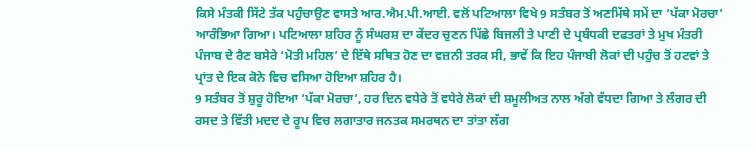ਕਿਸੇ ਮੰਤਕੀ ਸਿੱਟੇ ਤੱਕ ਪਹੁੰਚਾਉਣ ਵਾਸਤੇ ਆਰ.ਐਮ.ਪੀ.ਆਈ. ਵਲੋਂ ਪਟਿਆਲਾ ਵਿਖੇ 9 ਸਤੰਬਰ ਤੋਂ ਅਣਮਿੱਥੇ ਸਮੇਂ ਦਾ ‘ਪੱਕਾ ਮੋਰਚਾ’ ਆਰੰਭਿਆ ਗਿਆ। ਪਟਿਆਲਾ ਸ਼ਹਿਰ ਨੂੰ ਸੰਘਰਸ਼ ਦਾ ਕੇਂਦਰ ਚੁਣਨ ਪਿੱਛੇ ਬਿਜਲੀ ਤੇ ਪਾਣੀ ਦੇ ਪ੍ਰਬੰਧਕੀ ਦਫਤਰਾਂ ਤੇ ਮੁਖ ਮੰਤਰੀ ਪੰਜਾਬ ਦੇ ਰੈਣ ਬਸੇਰੇ ‘ਮੋਤੀ ਮਹਿਲ’ ਦੇ ਇੱਥੇ ਸਥਿਤ ਹੋਣ ਦਾ ਵਜ਼ਨੀ ਤਰਕ ਸੀ, ਭਾਵੇਂ ਕਿ ਇਹ ਪੰਜਾਬੀ ਲੋਕਾਂ ਦੀ ਪਹੁੰਚ ਤੋਂ ਹਟਵਾਂ ਤੇ ਪ੍ਰਾਂਤ ਦੇ ਇਕ ਕੋਨੇ ਵਿਚ ਵਸਿਆ ਹੋਇਆ ਸ਼ਹਿਰ ਹੈ।
9 ਸਤੰਬਰ ਤੋਂ ਸ਼ੁਰੂ ਹੋਇਆ ‘ਪੱਕਾ ਮੋਰਚਾ’, ਹਰ ਦਿਨ ਵਧੇਰੇ ਤੋਂ ਵਧੇਰੇ ਲੋਕਾਂ ਦੀ ਸ਼ਮੂਲੀਅਤ ਨਾਲ ਅੱਗੇ ਵੱਧਦਾ ਗਿਆ ਤੇ ਲੰਗਰ ਦੀ ਰਸਦ ਤੇ ਵਿੱਤੀ ਮਦਦ ਦੇ ਰੂਪ ਵਿਚ ਲਗਾਤਾਰ ਜਨਤਕ ਸਮਰਥਨ ਦਾ ਤਾਂਤਾ ਲੱਗ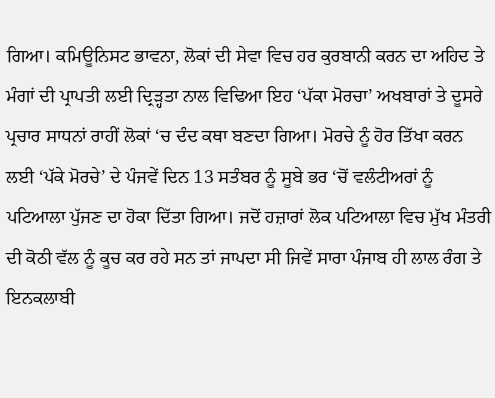ਗਿਆ। ਕਮਿਊਨਿਸਟ ਭਾਵਨਾ, ਲੋਕਾਂ ਦੀ ਸੇਵਾ ਵਿਚ ਹਰ ਕੁਰਬਾਨੀ ਕਰਨ ਦਾ ਅਹਿਦ ਤੇ ਮੰਗਾਂ ਦੀ ਪ੍ਰਾਪਤੀ ਲਈ ਦ੍ਰਿੜ੍ਹਤਾ ਨਾਲ ਵਿਢਿਆ ਇਹ ‘ਪੱਕਾ ਮੋਰਚਾ’ ਅਖਬਾਰਾਂ ਤੇ ਦੂਸਰੇ ਪ੍ਰਚਾਰ ਸਾਧਨਾਂ ਰਾਹੀਂ ਲੋਕਾਂ ‘ਚ ਦੰਦ ਕਥਾ ਬਣਦਾ ਗਿਆ। ਮੋਰਚੇ ਨੂੰ ਹੋਰ ਤਿੱਖਾ ਕਰਨ ਲਈ ‘ਪੱਕੇ ਮੋਰਚੇ’ ਦੇ ਪੰਜਵੇਂ ਦਿਨ 13 ਸਤੰਬਰ ਨੂੰ ਸੂਬੇ ਭਰ ‘ਚੋਂ ਵਲੰਟੀਅਰਾਂ ਨੂੰ ਪਟਿਆਲਾ ਪੁੱਜਣ ਦਾ ਹੋਕਾ ਦਿੱਤਾ ਗਿਆ। ਜਦੋਂ ਹਜ਼ਾਰਾਂ ਲੋਕ ਪਟਿਆਲਾ ਵਿਚ ਮੁੱਖ ਮੰਤਰੀ ਦੀ ਕੋਠੀ ਵੱਲ ਨੂੰ ਕੂਚ ਕਰ ਰਹੇ ਸਨ ਤਾਂ ਜਾਪਦਾ ਸੀ ਜਿਵੇਂ ਸਾਰਾ ਪੰਜਾਬ ਹੀ ਲਾਲ ਰੰਗ ਤੇ ਇਨਕਲਾਬੀ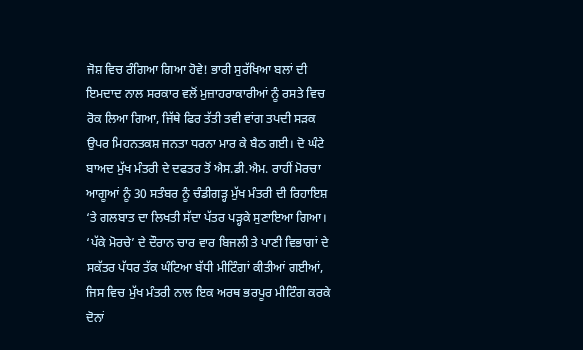ਜੋਸ਼ ਵਿਚ ਰੰਗਿਆ ਗਿਆ ਹੋਵੇ! ਭਾਰੀ ਸੁਰੱਖਿਆ ਬਲਾਂ ਦੀ ਇਮਦਾਦ ਨਾਲ ਸਰਕਾਰ ਵਲੋਂ ਮੁਜ਼ਾਹਰਾਕਾਰੀਆਂ ਨੂੰ ਰਸਤੇ ਵਿਚ ਰੋਕ ਲਿਆ ਗਿਆ, ਜਿੱਥੇ ਫਿਰ ਤੱਤੀ ਤਵੀ ਵਾਂਗ ਤਪਦੀ ਸੜਕ ਉਪਰ ਮਿਹਨਤਕਸ਼ ਜਨਤਾ ਧਰਨਾ ਮਾਰ ਕੇ ਬੈਠ ਗਈ। ਦੋ ਘੰਟੇ ਬਾਅਦ ਮੁੱਖ ਮੰਤਰੀ ਦੇ ਦਫਤਰ ਤੋਂ ਐਸ.ਡੀ.ਐਮ. ਰਾਹੀਂ ਮੋਰਚਾ ਆਗੂਆਂ ਨੂੰ 30 ਸਤੰਬਰ ਨੂੰ ਚੰਡੀਗੜ੍ਹ ਮੁੱਖ ਮੰਤਰੀ ਦੀ ਰਿਹਾਇਸ਼ ‘ਤੇ ਗਲਬਾਤ ਦਾ ਲਿਖਤੀ ਸੱਦਾ ਪੱਤਰ ਪੜ੍ਹਕੇ ਸੁਣਾਇਆ ਗਿਆ। ‘ਪੱਕੇ ਮੋਰਚੇ’ ਦੇ ਦੌਰਾਨ ਚਾਰ ਵਾਰ ਬਿਜਲੀ ਤੇ ਪਾਣੀ ਵਿਭਾਗਾਂ ਦੇ ਸਕੱਤਰ ਪੱਧਰ ਤੱਕ ਘੰਟਿਆ ਬੱਧੀ ਮੀਟਿੰਗਾਂ ਕੀਤੀਆਂ ਗਈਆਂ, ਜਿਸ ਵਿਚ ਮੁੱਖ ਮੰਤਰੀ ਨਾਲ ਇਕ ਅਰਥ ਭਰਪੂਰ ਮੀਟਿੰਗ ਕਰਕੇ ਦੋਨਾਂ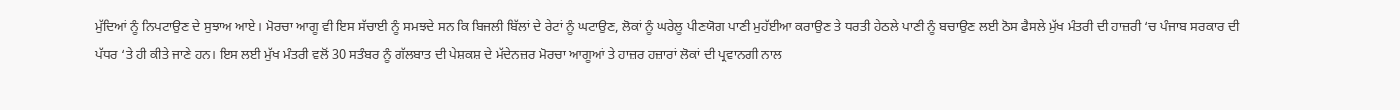ਮੁੱਦਿਆਂ ਨੂੰ ਨਿਪਟਾਉਣ ਦੇ ਸੁਝਾਅ ਆਏ। ਮੋਰਚਾ ਆਗੂ ਵੀ ਇਸ ਸੱਚਾਈ ਨੂੰ ਸਮਝਦੇ ਸਨ ਕਿ ਬਿਜਲੀ ਬਿੱਲਾਂ ਦੇ ਰੇਟਾਂ ਨੂੰ ਘਟਾਉਣ, ਲੋਕਾਂ ਨੂੰ ਘਰੇਲੂ ਪੀਣਯੋਗ ਪਾਣੀ ਮੁਹੱਈਆ ਕਰਾਉਣ ਤੇ ਧਰਤੀ ਹੇਠਲੇ ਪਾਣੀ ਨੂੰ ਬਚਾਉਣ ਲਈ ਠੋਸ ਫੈਸਲੇ ਮੁੱਖ ਮੰਤਰੀ ਦੀ ਹਾਜ਼ਰੀ ‘ਚ ਪੰਜਾਬ ਸਰਕਾਰ ਦੀ ਪੱਧਰ ‘ਤੇ ਹੀ ਕੀਤੇ ਜਾਣੇ ਹਨ। ਇਸ ਲਈ ਮੁੱਖ ਮੰਤਰੀ ਵਲੋਂ 30 ਸਤੰਬਰ ਨੂੰ ਗੱਲਬਾਤ ਦੀ ਪੇਸ਼ਕਸ਼ ਦੇ ਮੱਦੇਨਜ਼ਰ ਮੋਰਚਾ ਆਗੂਆਂ ਤੇ ਹਾਜ਼ਰ ਹਜ਼ਾਰਾਂ ਲੋਕਾਂ ਦੀ ਪ੍ਰਵਾਨਗੀ ਨਾਲ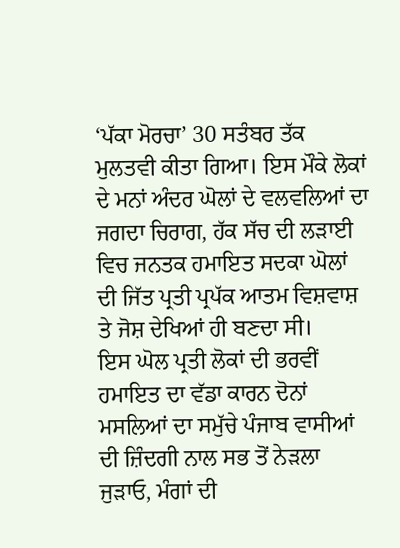‘ਪੱਕਾ ਮੋਰਚਾ’ 30 ਸਤੰਬਰ ਤੱਕ ਮੁਲਤਵੀ ਕੀਤਾ ਗਿਆ। ਇਸ ਮੌਕੇ ਲੋਕਾਂ ਦੇ ਮਨਾਂ ਅੰਦਰ ਘੋਲਾਂ ਦੇ ਵਲਵਲਿਆਂ ਦਾ ਜਗਦਾ ਚਿਰਾਗ, ਹੱਕ ਸੱਚ ਦੀ ਲੜਾਈ ਵਿਚ ਜਨਤਕ ਹਮਾਇਤ ਸਦਕਾ ਘੋਲਾਂ ਦੀ ਜਿੱਤ ਪ੍ਰਤੀ ਪ੍ਰਪੱਕ ਆਤਮ ਵਿਸ਼ਵਾਸ਼ ਤੇ ਜੋਸ਼ ਦੇਖਿਆਂ ਹੀ ਬਣਦਾ ਸੀ।
ਇਸ ਘੋਲ ਪ੍ਰਤੀ ਲੋਕਾਂ ਦੀ ਭਰਵੀਂ ਹਮਾਇਤ ਦਾ ਵੱਡਾ ਕਾਰਨ ਦੋਨਾਂ ਮਸਲਿਆਂ ਦਾ ਸਮੁੱਚੇ ਪੰਜਾਬ ਵਾਸੀਆਂ ਦੀ ਜ਼ਿੰਦਗੀ ਨਾਲ ਸਭ ਤੋਂ ਨੇੜਲਾ ਜੁੜਾਓ, ਮੰਗਾਂ ਦੀ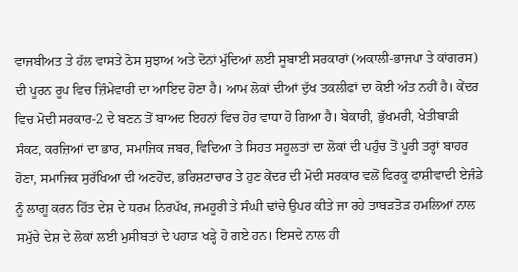ਵਾਜਬੀਅਤ ਤੇ ਹੱਲ ਵਾਸਤੇ ਠੋਸ ਸੁਝਾਅ ਅਤੇ ਦੋਨਾਂ ਮੁੱਦਿਆਂ ਲਈ ਸੂਬਾਈ ਸਰਕਾਰਾਂ (ਅਕਾਲੀ-ਭਾਜਪਾ ਤੇ ਕਾਂਗਰਸ) ਦੀ ਪੂਰਨ ਰੂਪ ਵਿਚ ਜ਼ਿੰਮੇਵਾਰੀ ਦਾ ਆਇਦ ਹੋਣਾ ਹੈ। ਆਮ ਲੋਕਾਂ ਦੀਆਂ ਦੁੱਖ ਤਕਲੀਫਾਂ ਦਾ ਕੋਈ ਅੰਤ ਨਹੀਂ ਹੈ। ਕੇਂਦਰ ਵਿਚ ਮੋਦੀ ਸਰਕਾਰ-2 ਦੇ ਬਣਨ ਤੋਂ ਬਾਅਦ ਇਹਨਾਂ ਵਿਚ ਹੋਰ ਵਾਧਾ ਹੋ ਗਿਆ ਹੈ। ਬੇਕਾਰੀ, ਭੁੱਖਮਰੀ, ਖੇਤੀਬਾੜੀ ਸੰਕਟ, ਕਰਜ਼ਿਆਂ ਦਾ ਭਾਰ, ਸਮਾਜਿਕ ਜਬਰ, ਵਿਦਿਆ ਤੇ ਸਿਹਤ ਸਹੂਲਤਾਂ ਦਾ ਲੋਕਾਂ ਦੀ ਪਹੁੰਚ ਤੋਂ ਪੂਰੀ ਤਰ੍ਹਾਂ ਬਾਹਰ ਹੋਣਾ, ਸਮਾਜਿਕ ਸੁਰੱਖਿਆ ਦੀ ਅਣਹੋਂਦ, ਭਰਿਸ਼ਟਾਚਾਰ ਤੇ ਹੁਣ ਕੇਂਦਰ ਦੀ ਮੋਦੀ ਸਰਕਾਰ ਵਲੋਂ ਫਿਰਕੂ ਫਾਸ਼ੀਵਾਦੀ ਏਜੰਡੇ ਨੂੰ ਲਾਗੂ ਕਰਨ ਹਿੱਤ ਦੇਸ਼ ਦੇ ਧਰਮ ਨਿਰਪੱਖ, ਜਮਹੂਰੀ ਤੇ ਸੰਘੀ ਢਾਂਚੇ ਉਪਰ ਕੀਤੇ ਜਾ ਰਹੇ ਤਾਬੜਤੋੜ ਹਮਲਿਆਂ ਨਾਲ ਸਮੁੱਚੇ ਦੇਸ਼ ਦੇ ਲੋਕਾਂ ਲਈ ਮੁਸੀਬਤਾਂ ਦੇ ਪਹਾੜ ਖੜ੍ਹੇ ਹੋ ਗਏ ਹਨ। ਇਸਦੇ ਨਾਲ ਹੀ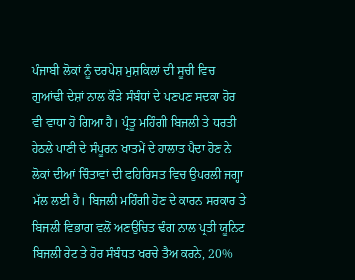ਪੰਜਾਬੀ ਲੋਕਾਂ ਨੂੰ ਦਰਪੇਸ਼ ਮੁਸ਼ਕਿਲਾਂ ਦੀ ਸੂਚੀ ਵਿਚ ਗੁਆਂਢੀ ਦੇਸ਼ਾਂ ਨਾਲ ਕੌੜੇ ਸੰਬੰਧਾਂ ਦੇ ਪਣਪਣ ਸਦਕਾ ਹੋਰ ਵੀ ਵਾਧਾ ਹੋ ਗਿਆ ਹੈ। ਪ੍ਰੰਤੂ ਮਹਿੰਗੀ ਬਿਜਲੀ ਤੇ ਧਰਤੀ ਹੇਠਲੇ ਪਾਣੀ ਦੇ ਸੰਪੂਰਨ ਖਾਤਮੇਂ ਦੇ ਹਾਲਾਤ ਪੈਦਾ ਹੋਣ ਨੇ ਲੋਕਾਂ ਦੀਆਂ ਚਿੰਤਾਵਾਂ ਦੀ ਫਹਿਰਿਸਤ ਵਿਚ ਉਪਰਲੀ ਜਗ੍ਹਾ ਮੱਲ ਲਈ ਹੈ। ਬਿਜਲੀ ਮਹਿੰਗੀ ਹੋਣ ਦੇ ਕਾਰਨ ਸਰਕਾਰ ਤੇ ਬਿਜਲੀ ਵਿਭਾਗ ਵਲੋਂ ਅਣਉਚਿਤ ਢੰਗ ਨਾਲ ਪ੍ਰਤੀ ਯੂਨਿਟ ਬਿਜਲੀ ਰੇਟ ਤੇ ਹੋਰ ਸੰਬੰਧਤ ਖਰਚੇ ਤੈਅ ਕਰਨੇ, 20%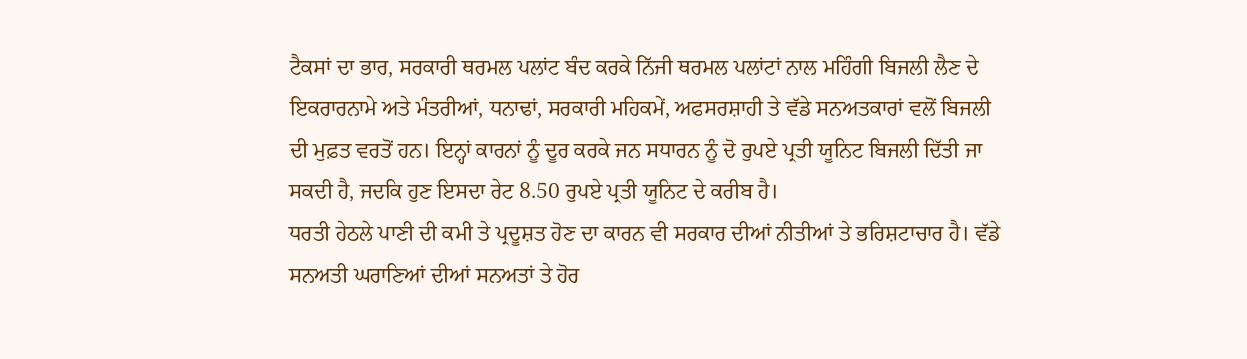ਟੈਕਸਾਂ ਦਾ ਭਾਰ, ਸਰਕਾਰੀ ਥਰਮਲ ਪਲਾਂਟ ਬੰਦ ਕਰਕੇ ਨਿੱਜੀ ਥਰਮਲ ਪਲਾਂਟਾਂ ਨਾਲ ਮਹਿੰਗੀ ਬਿਜਲੀ ਲੈਣ ਦੇ ਇਕਰਾਰਨਾਮੇ ਅਤੇ ਮੰਤਰੀਆਂ, ਧਨਾਢਾਂ, ਸਰਕਾਰੀ ਮਹਿਕਮੇਂ, ਅਫਸਰਸ਼ਾਹੀ ਤੇ ਵੱਡੇ ਸਨਅਤਕਾਰਾਂ ਵਲੋਂ ਬਿਜਲੀ ਦੀ ਮੁਫ਼ਤ ਵਰਤੋਂ ਹਨ। ਇਨ੍ਹਾਂ ਕਾਰਨਾਂ ਨੂੰ ਦੂਰ ਕਰਕੇ ਜਨ ਸਧਾਰਨ ਨੂੰ ਦੋ ਰੁਪਏ ਪ੍ਰਤੀ ਯੂਨਿਟ ਬਿਜਲੀ ਦਿੱਤੀ ਜਾ ਸਕਦੀ ਹੈ, ਜਦਕਿ ਹੁਣ ਇਸਦਾ ਰੇਟ 8.50 ਰੁਪਏ ਪ੍ਰਤੀ ਯੂਨਿਟ ਦੇ ਕਰੀਬ ਹੈ।
ਧਰਤੀ ਹੇਠਲੇ ਪਾਣੀ ਦੀ ਕਮੀ ਤੇ ਪ੍ਰਦੂਸ਼ਤ ਹੋਣ ਦਾ ਕਾਰਨ ਵੀ ਸਰਕਾਰ ਦੀਆਂ ਨੀਤੀਆਂ ਤੇ ਭਰਿਸ਼ਟਾਚਾਰ ਹੈ। ਵੱਡੇ ਸਨਅਤੀ ਘਰਾਣਿਆਂ ਦੀਆਂ ਸਨਅਤਾਂ ਤੇ ਹੋਰ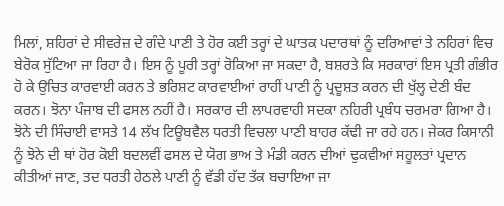ਮਿਲਾਂ, ਸ਼ਹਿਰਾਂ ਦੇ ਸੀਵਰੇਜ਼ ਦੇ ਗੰਦੇ ਪਾਣੀ ਤੇ ਹੋਰ ਕਈ ਤਰ੍ਹਾਂ ਦੇ ਘਾਤਕ ਪਦਾਰਥਾਂ ਨੂੰ ਦਰਿਆਵਾਂ ਤੇ ਨਹਿਰਾਂ ਵਿਚ ਬੇਰੋਕ ਸੁੱਟਿਆ ਜਾ ਰਿਹਾ ਹੈ। ਇਸ ਨੂੰ ਪੂਰੀ ਤਰ੍ਹਾਂ ਰੋਕਿਆ ਜਾ ਸਕਦਾ ਹੈ, ਬਸ਼ਰਤੇ ਕਿ ਸਰਕਾਰਾਂ ਇਸ ਪ੍ਰਤੀ ਗੰਭੀਰ ਹੋ ਕੇ ਉਚਿਤ ਕਾਰਵਾਈ ਕਰਨ ਤੇ ਭਰਿਸ਼ਟ ਕਾਰਵਾਈਆਂ ਰਾਹੀਂ ਪਾਣੀ ਨੂੰ ਪ੍ਰਦੂਸ਼ਤ ਕਰਨ ਦੀ ਖੁੱਲ੍ਹ ਦੇਣੀ ਬੰਦ ਕਰਨ। ਝੋਨਾ ਪੰਜਾਬ ਦੀ ਫਸਲ ਨਹੀਂ ਹੈ। ਸਰਕਾਰ ਦੀ ਲਾਪਰਵਾਹੀ ਸਦਕਾ ਨਹਿਰੀ ਪ੍ਰਬੰਧ ਚਰਮਰਾ ਗਿਆ ਹੈ। ਝੋਨੇ ਦੀ ਸਿੰਚਾਈ ਵਾਸਤੇ 14 ਲੱਖ ਟਿਊਬਵੈਲ ਧਰਤੀ ਵਿਚਲਾ ਪਾਣੀ ਬਾਹਰ ਕੱਢੀ ਜਾ ਰਹੇ ਹਨ। ਜੇਕਰ ਕਿਸਾਨੀ ਨੂੰ ਝੋਨੇ ਦੀ ਥਾਂ ਹੋਰ ਕੋਈ ਬਦਲਵੀਂ ਫਸਲ ਦੇ ਯੋਗ ਭਾਅ ਤੇ ਮੰਡੀ ਕਰਨ ਦੀਆਂ ਢੁਕਵੀਆਂ ਸਹੂਲਤਾਂ ਪ੍ਰਦਾਨ ਕੀਤੀਆਂ ਜਾਣ, ਤਦ ਧਰਤੀ ਹੇਠਲੇ ਪਾਣੀ ਨੂੰ ਵੱਡੀ ਹੱਦ ਤੱਕ ਬਚਾਇਆ ਜਾ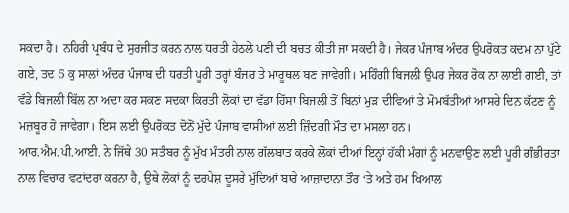ਸਕਦਾ ਹੈ। ਨਹਿਰੀ ਪ੍ਰਬੰਧ ਦੇ ਸੁਰਜੀਤ ਕਰਨ ਨਾਲ ਧਰਤੀ ਹੇਠਲੇ ਪਣੀ ਦੀ ਬਚਤ ਕੀਤੀ ਜਾ ਸਕਦੀ ਹੈ। ਜੇਕਰ ਪੰਜਾਬ ਅੰਦਰ ਉਪਰੋਕਤ ਕਦਮ ਨਾ ਪੁੱਟੇ ਗਏ, ਤਦ 5 ਕੁ ਸਾਲਾਂ ਅੰਦਰ ਪੰਜਾਬ ਦੀ ਧਰਤੀ ਪੂਰੀ ਤਰ੍ਹਾਂ ਬੰਜਰ ਤੇ ਮਾਰੂਥਲ ਬਣ ਜਾਵੇਗੀ। ਮਹਿੰਗੀ ਬਿਜਲੀ ਉਪਰ ਜੇਕਰ ਰੋਕ ਨਾ ਲਾਈ ਗਈ, ਤਾਂ ਵੱਡੇ ਬਿਜਲੀ ਬਿੱਲ ਨਾ ਅਦਾ ਕਰ ਸਕਣ ਸਦਕਾ ਕਿਰਤੀ ਲੋਕਾਂ ਦਾ ਵੱਡਾ ਹਿੱਸਾ ਬਿਜਲੀ ਤੋਂ ਬਿਨਾਂ ਮੁੜ ਦੀਵਿਆਂ ਤੇ ਮੋਮਬੱਤੀਆਂ ਆਸਰੇ ਦਿਨ ਕੱਟਣ ਨੂੰ ਮਜ਼ਬੂਰ ਹੋ ਜਾਵੇਗਾ। ਇਸ ਲਈ ਉਪਰੋਕਤ ਦੋਨੋਂ ਮੁੱਦੇ ਪੰਜਾਬ ਵਾਸੀਆਂ ਲਈ ਜ਼ਿੰਦਗੀ ਮੌਤ ਦਾ ਮਸਲਾ ਹਨ।
ਆਰ.ਐਮ.ਪੀ.ਆਈ. ਨੇ ਜਿੱਥੇ 30 ਸਤੰਬਰ ਨੂੰ ਮੁੱਖ ਮੰਤਰੀ ਨਾਲ ਗੱਲਬਾਤ ਕਰਕੇ ਲੋਕਾਂ ਦੀਆਂ ਇਨ੍ਹਾਂ ਹੱਕੀ ਮੰਗਾਂ ਨੂੰ ਮਨਵਾਉਣ ਲਈ ਪੂਰੀ ਗੰਭੀਰਤਾ ਨਾਲ ਵਿਚਾਰ ਵਟਾਂਦਰਾ ਕਰਨਾ ਹੈ, ਉਥੇ ਲੋਕਾਂ ਨੂੰ ਦਰਪੇਸ਼ ਦੂਸਰੇ ਮੁੱਦਿਆਂ ਬਾਰੇ ਆਜ਼ਾਦਾਨਾ ਤੌਰ ‘ਤੇ ਅਤੇ ਹਮ ਖਿਆਲ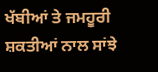ਖੱਬੀਆਂ ਤੇ ਜਮਹੂਰੀ ਸ਼ਕਤੀਆਂ ਨਾਲ ਸਾਂਝੇ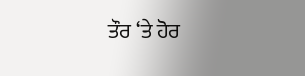ਤੌਰ ‘ਤੇ ਹੋਰ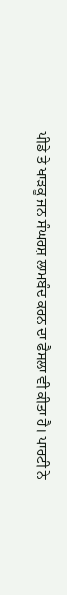ਪੀਡੇ ਤੇ ਖਾੜਕੂ ਜਨ ਸੰਘਰਸ਼ ਲਾਮਬੰਦ ਕਰਨ ਦਾ ਫੈਸਲਾ ਵੀ ਕੀਤਾ ਹੈ। ਪਾਰਟੀ ਨੇ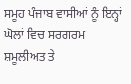ਸਮੂਹ ਪੰਜਾਬ ਵਾਸੀਆਂ ਨੂੰ ਇਨ੍ਹਾਂ ਘੋਲਾਂ ਵਿਚ ਸਰਗਰਮ ਸ਼ਮੂਲੀਅਤ ਤੇ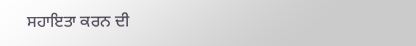ਸਹਾਇਤਾ ਕਰਨ ਦੀ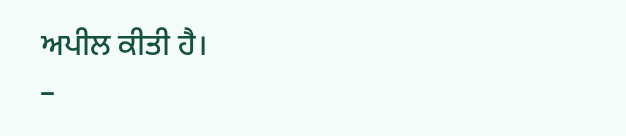ਅਪੀਲ ਕੀਤੀ ਹੈ।
–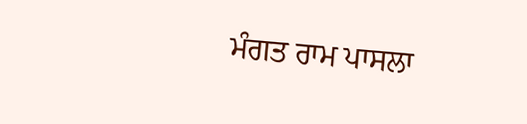ਮੰਗਤ ਰਾਮ ਪਾਸਲਾ